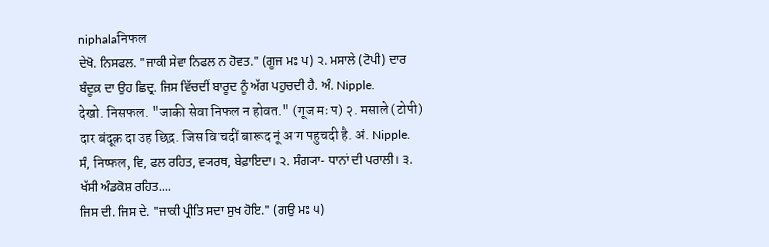niphalaनिफल
ਦੇਖੋ. ਨਿਸਫਲ. "ਜਾਕੀ ਸੇਵਾ ਨਿਫਲ ਨ ਹੋਵਤ." (ਗੂਜ ਮਃ ਪ) ੨. ਮਸਾਲੇ (ਟੋਪੀ) ਦਾਰ ਬੰਦੂਕ਼ ਦਾ ਉਹ ਛਿਦ੍ਰ. ਜਿਸ ਵਿੱਚਦੀਂ ਬਾਰੂਦ ਨੂੰ ਅੱਗ ਪਹੁਚਦੀ ਹੈ. ਅੰ. Nipple.
देखो. निसफल. "जाकी सेवा निफल न होवत." (गूज मः प) २. मसाले (टोपी) दार बंदूक़ दा उह छिद्र. जिस विॱचदीं बारूद नूं अॱग पहुचदी है. अं. Nipple.
ਸੰ, निष्फल, ਵਿ, ਫਲ ਰਹਿਤ, ਵ੍ਯਰਥ, ਬੇਫ਼ਾਇਦਾ। ੨. ਸੰਗ੍ਯਾ- ਧਾਨਾਂ ਦੀ ਪਰਾਲੀ। ੩. ਖੱਸੀ ਅੰਡਕੋਸ਼ ਰਹਿਤ....
ਜਿਸ ਦੀ. ਜਿਸ ਦੇ. "ਜਾਕੀ ਪ੍ਰੀਤਿ ਸਦਾ ਸੁਖ ਹੋਇ." (ਗਉ ਮਃ ੫)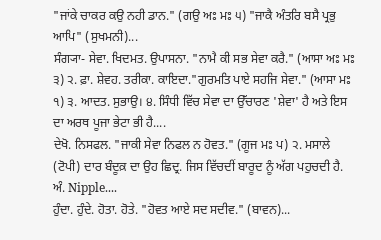"ਜਾਂਕੇ ਚਾਕਰ ਕਉ ਨਹੀ ਡਾਨ." (ਗਉ ਅਃ ਮਃ ੫) "ਜਾਕੈ ਅੰਤਰਿ ਬਸੈ ਪ੍ਰਭੁ ਆਪਿ" (ਸੁਖਮਨੀ)...
ਸੰਗ੍ਯਾ- ਸੇਵਾ. ਖਿਦਮਤ. ਉਪਾਸਨਾ. "ਨਾਮੈ ਕੀ ਸਭ ਸੇਵਾ ਕਰੈ." (ਆਸਾ ਅਃ ਮਃ ੩) ੨. ਫ਼ਾ. ਸ਼ੇਵਹ. ਤਰੀਕਾ. ਕਾਇਦਾ."ਗੁਰਮਤਿ ਪਾਏ ਸਹਜਿ ਸੇਵਾ." (ਆਸਾ ਮਃ ੧) ੩. ਆਦਤ. ਸੁਭਾਉ। ੪. ਸਿੰਧੀ ਵਿੱਚ ਸੇਵਾ ਦਾ ਉੱਚਾਰਣ 'ਸ਼ੇਵਾ' ਹੈ ਅਤੇ ਇਸ ਦਾ ਅਰਥ ਪੂਜਾ ਭੇਟਾ ਭੀ ਹੈ....
ਦੇਖੋ. ਨਿਸਫਲ. "ਜਾਕੀ ਸੇਵਾ ਨਿਫਲ ਨ ਹੋਵਤ." (ਗੂਜ ਮਃ ਪ) ੨. ਮਸਾਲੇ (ਟੋਪੀ) ਦਾਰ ਬੰਦੂਕ਼ ਦਾ ਉਹ ਛਿਦ੍ਰ. ਜਿਸ ਵਿੱਚਦੀਂ ਬਾਰੂਦ ਨੂੰ ਅੱਗ ਪਹੁਚਦੀ ਹੈ. ਅੰ. Nipple....
ਹੁੰਦਾ. ਹੁੰਦੇ. ਹੋਤਾ. ਹੋਤੇ. "ਹੋਵਤ ਆਏ ਸਦ ਸਦੀਵ." (ਬਾਵਨ)...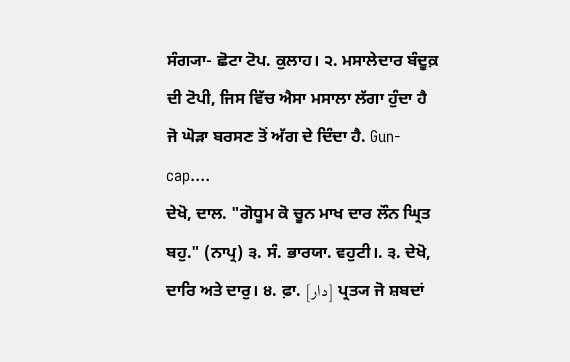ਸੰਗ੍ਯਾ- ਛੋਟਾ ਟੋਪ. ਕੁਲਾਹ। ੨. ਮਸਾਲੇਦਾਰ ਬੰਦੂਕ਼ ਦੀ ਟੋਪੀ, ਜਿਸ ਵਿੱਚ ਐਸਾ ਮਸਾਲਾ ਲੱਗਾ ਹੁੰਦਾ ਹੈ ਜੋ ਘੋੜਾ ਬਰਸਣ ਤੋਂ ਅੱਗ ਦੇ ਦਿੰਦਾ ਹੈ. Gun- cap....
ਦੇਖੋ, ਦਾਲ. "ਗੋਧੂਮ ਕੋ ਚੂਨ ਮਾਖ ਦਾਰ ਲੌਨ ਘ੍ਰਿਤ ਬਹੁ." (ਨਾਪ੍ਰ) ੩. ਸੰ. ਭਾਰਯਾ. ਵਹੁਟੀ।. ੩. ਦੇਖੋ, ਦਾਰਿ ਅਤੇ ਦਾਰੁ। ੪. ਫ਼ਾ. [دار] ਪ੍ਰਤ੍ਯ ਜੋ ਸ਼ਬਦਾਂ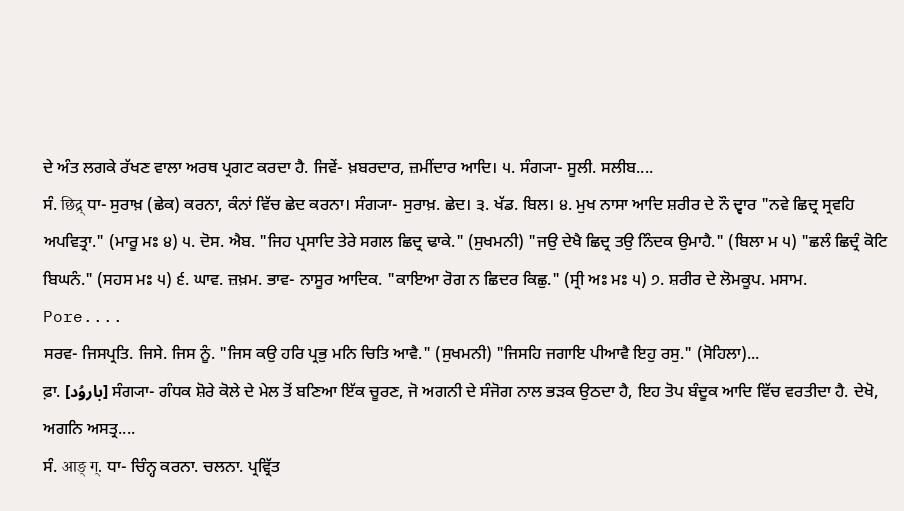ਦੇ ਅੰਤ ਲਗਕੇ ਰੱਖਣ ਵਾਲਾ ਅਰਥ ਪ੍ਰਗਟ ਕਰਦਾ ਹੈ. ਜਿਵੇਂ- ਖ਼ਬਰਦਾਰ, ਜ਼ਮੀਂਦਾਰ ਆਦਿ। ੫. ਸੰਗ੍ਯਾ- ਸੂਲੀ. ਸਲੀਬ....
ਸੰ. छिद्र् ਧਾ- ਸੁਰਾਖ਼ (ਛੇਕ) ਕਰਨਾ, ਕੰਨਾਂ ਵਿੱਚ ਛੇਦ ਕਰਨਾ। ਸੰਗ੍ਯਾ- ਸੁਰਾਖ਼. ਛੇਦ। ੩. ਖੱਡ. ਬਿਲ। ੪. ਮੁਖ ਨਾਸਾ ਆਦਿ ਸ਼ਰੀਰ ਦੇ ਨੌ ਦ੍ਵਾਰ "ਨਵੇ ਛਿਦ੍ਰ ਸ੍ਰਵਹਿ ਅਪਵਿਤ੍ਰਾ." (ਮਾਰੂ ਮਃ ੪) ੫. ਦੋਸ. ਐਬ. "ਜਿਹ ਪ੍ਰਸਾਦਿ ਤੇਰੇ ਸਗਲ ਛਿਦ੍ਰ ਢਾਕੇ." (ਸੁਖਮਨੀ) "ਜਉ ਦੇਖੈ ਛਿਦ੍ਰ ਤਉ ਨਿੰਦਕ ਉਮਾਹੈ." (ਬਿਲਾ ਮ ੫) "ਛਲੰ ਛਿਦ੍ਰੰ ਕੋਟਿ ਬਿਘਨੰ." (ਸਹਸ ਮਃ ੫) ੬. ਘਾਵ. ਜ਼ਖ਼ਮ. ਭਾਵ- ਨਾਸੂਰ ਆਦਿਕ. "ਕਾਇਆ ਰੋਗ ਨ ਛਿਦਰ ਕਿਛੁ." (ਸ੍ਰੀ ਅਃ ਮਃ ੫) ੭. ਸ਼ਰੀਰ ਦੇ ਲੋਮਕੂਪ. ਮਸਾਮ. Pore....
ਸਰਵ- ਜਿਸਪ੍ਰਤਿ. ਜਿਸੇ. ਜਿਸ ਨੂੰ. "ਜਿਸ ਕਉ ਹਰਿ ਪ੍ਰਭੁ ਮਨਿ ਚਿਤਿ ਆਵੈ." (ਸੁਖਮਨੀ) "ਜਿਸਹਿ ਜਗਾਇ ਪੀਆਵੈ ਇਹੁ ਰਸੁ." (ਸੋਹਿਲਾ)...
ਫ਼ਾ. [باروُد] ਸੰਗ੍ਯਾ- ਗੰਧਕ ਸ਼ੋਰੇ ਕੋਲੇ ਦੇ ਮੇਲ ਤੋਂ ਬਣਿਆ ਇੱਕ ਚੂਰਣ, ਜੋ ਅਗਨੀ ਦੇ ਸੰਜੋਗ ਨਾਲ ਭੜਕ ਉਠਦਾ ਹੈ, ਇਹ ਤੋਪ ਬੰਦੂਕ ਆਦਿ ਵਿੱਚ ਵਰਤੀਦਾ ਹੈ. ਦੇਖੋ, ਅਗਨਿ ਅਸਤ੍ਰ....
ਸੰ. आङ् ग्. ਧਾ- ਚਿੰਨ੍ਹ ਕਰਨਾ. ਚਲਨਾ. ਪ੍ਰਵ੍ਰਿੱਤ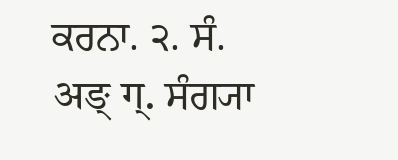ਕਰਨਾ. ੨. ਸੰ. अङ् ग्. ਸੰਗ੍ਯਾ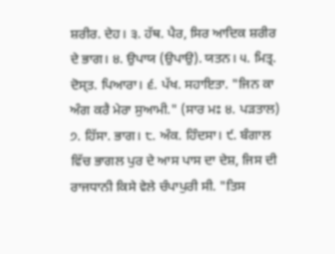ਸ਼ਰੀਰ. ਦੇਹ। ੩. ਹੱਥ. ਪੈਰ, ਸਿਰ ਆਦਿਕ ਸ਼ਰੀਰ ਦੇ ਭਾਗ। ੪. ਉਪਾਯ (ਉਪਾਉ). ਯਤਨ। ੫. ਮਿਤ੍ਰ. ਦੋਸ੍ਤ. ਪਿਆਰਾ। ੬. ਪੱਖ. ਸਹਾਇਤਾ. "ਜਿਨ ਕਾ ਅੰਗ ਕਰੈ ਮੇਰਾ ਸੁਆਮੀ." (ਸਾਰ ਮਃ ੪. ਪੜਤਾਲ) ੭. ਹਿੱਸਾ. ਭਾਗ। ੮. ਅੰਕ. ਹਿੰਦਸਾ। ੯. ਬੰਗਾਲ ਵਿੱਚ ਭਾਗਲ ਪੁਰ ਦੇ ਆਸ ਪਾਸ ਦਾ ਦੇਸ਼, ਜਿਸ ਦੀ ਰਾਜਧਾਨੀ ਕਿਸੇ ਵੇਲੇ ਚੰਪਾਪੁਰੀ ਸੀ. "ਤਿਸ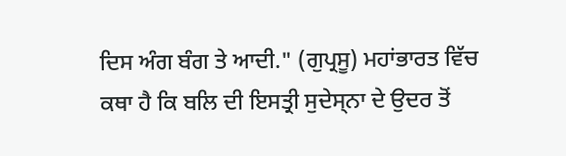ਦਿਸ ਅੰਗ ਬੰਗ ਤੇ ਆਦੀ." (ਗੁਪ੍ਰਸੂ) ਮਹਾਂਭਾਰਤ ਵਿੱਚ ਕਥਾ ਹੈ ਕਿ ਬਲਿ ਦੀ ਇਸਤ੍ਰੀ ਸੁਦੇਸ੍ਨਾ ਦੇ ਉਦਰ ਤੋਂ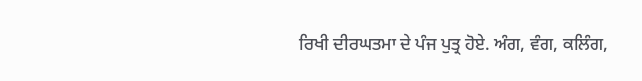ਰਿਖੀ ਦੀਰਘਤਮਾ ਦੇ ਪੰਜ ਪੁਤ੍ਰ ਹੋਏ. ਅੰਗ, ਵੰਗ, ਕਲਿੰਗ,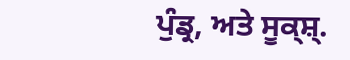ਪੁੰਡ੍ਰ, ਅਤੇ ਸੂਕ੍ਸ਼੍.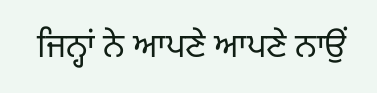ਜਿਨ੍ਹਾਂ ਨੇ ਆਪਣੇ ਆਪਣੇ ਨਾਉਂ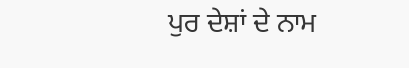ਪੁਰ ਦੇਸ਼ਾਂ ਦੇ ਨਾਮ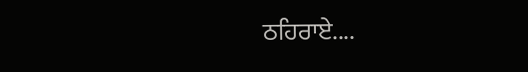ਠਹਿਰਾਏ....